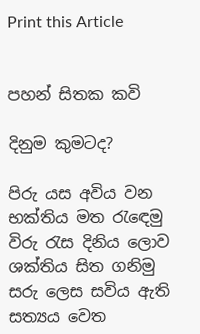Print this Article


පහන් සිතක කවි

දිනුම කුමටද?

පිරු යස අවිය වන භක්තිය මත රැඳෙමු
විරු රැස දිනිය ලොව ශක්තිය සිත ගනිමු
සරු ලෙස සවිය ඇති සත්‍යය වෙත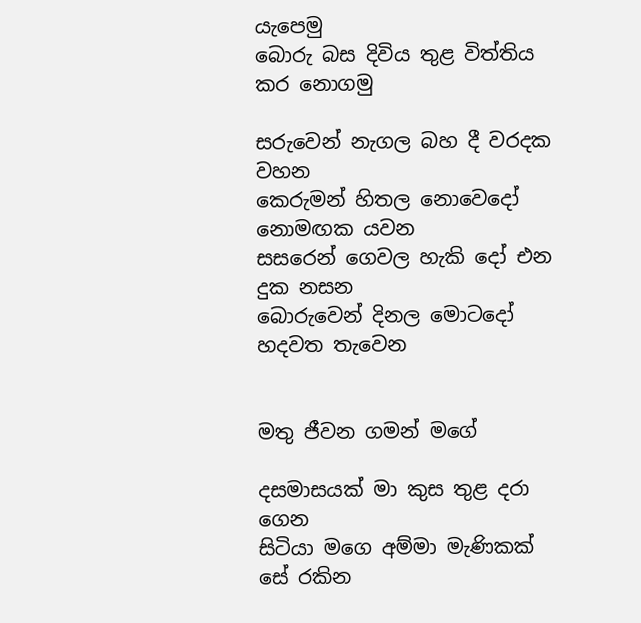යැපෙමු
බොරු බස දිවිය තුළ විත්තිය කර නොගමු

සරුවෙන් නැගල බහ දී වරදක වහන
කෙරුමන් හිතල නොවෙදෝ නොමඟක යවන
සසරෙන් ගෙවල හැකි දෝ එන දුක නසන
බොරුවෙන් දිනල මොටදෝ හදවත තැවෙන


මතු ජීවන ගමන් මගේ

දසමාසයක් මා කුස තුළ දරා ගෙන
සිටියා මගෙ අම්මා මැණිකක් සේ රකින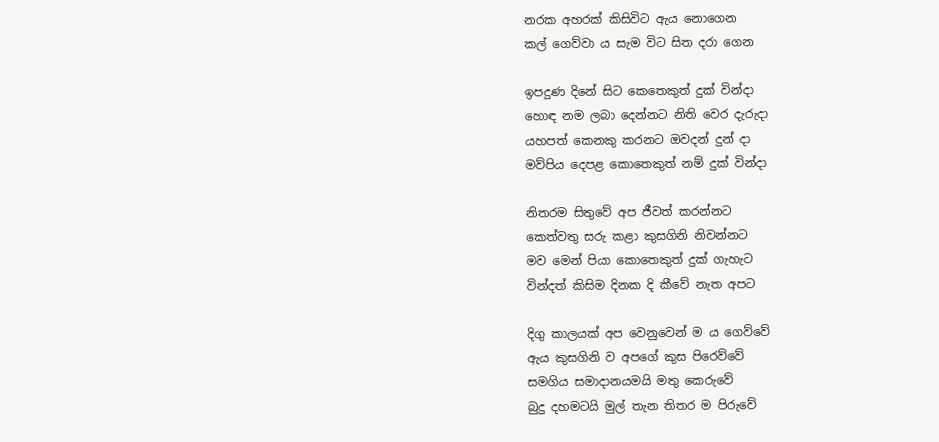නරක අහරක් කිසිවිට ඇය නොගෙන
කල් ගෙව්වා ය සැම විට සිත දරා ගෙන

ඉපදුණ දිනේ සිට කෙතෙකුත් දුක් වින්දා
හොඳ නම ලබා දෙන්නට නිති වෙර දැරුදා
යහපත් කෙනකු කරනට ඔවදන් දුන් දා
මව්පිය දෙපළ කොතෙකුත් නම් දුක් වින්දා

නිතරම සිතුවේ අප ජීවත් කරන්නට
කෙත්වතු සරු කළා කුසගිනි නිවන්නට
මව මෙන් පියා කොතෙකුත් දුක් ගැහැට
වින්දත් කිසිම දිනක දි කීවේ නැත අපට

දිගු කාලයක් අප වෙනුවෙන් ම ය ගෙව්වේ
ඇය කුසගිනි ව අපගේ කුස පිරෙව්වේ
සමගිය සමාදානයමයි මතු කෙරුවේ
බුදු දහමටයි මුල් තැන තිතර ම පිරුවේ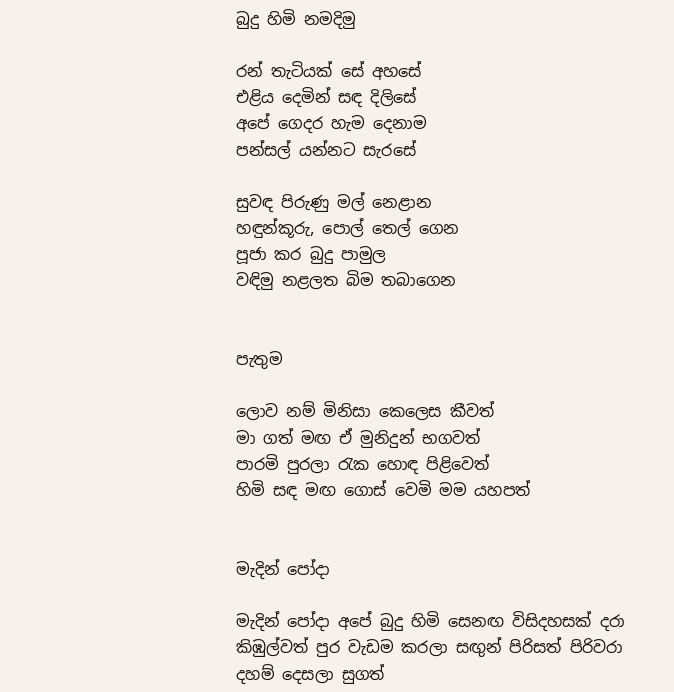බුදු හිමි නමදිමු

රන් තැටියක් සේ අහසේ
එළිය දෙමින් සඳ දිලිසේ
අපේ ගෙදර හැම දෙනාම
පන්සල් යන්නට සැරසේ

සුවඳ පිරුණු මල් නෙළාන
හඳුන්කූරු, පොල් තෙල් ගෙන
පූජා කර බුදු පාමුල
වඳිමු නළලත බිම තබාගෙන


පැතුම

ලොව නම් මිනිසා කෙලෙස කීවත්
මා ගත් මඟ ඒ මුනිදුන් භගවත්
පාරමි පුරලා රැක හොඳ පිළිවෙත්
හිමි සඳ මඟ ගොස් වෙමි මම යහපත්


මැදින් පෝදා

මැදින් පෝදා අපේ බුදු හිමි සෙනඟ විසිදහසක් දරා
කිඹුල්වත් පුර වැඩම කරලා සඟුන් පිරිසත් පිරිවරා
දහම් දෙසලා සුගත්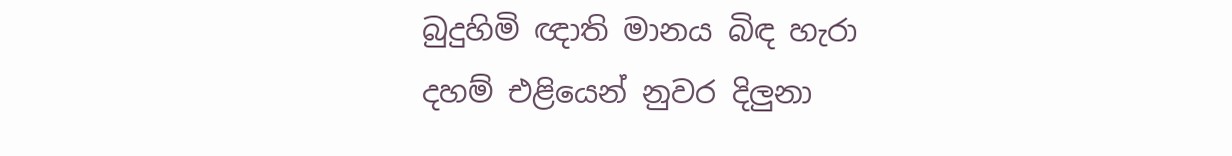බුදුහිමි ඥාති මානය බිඳ හැරා
දහම් එළියෙන් නුවර දිලුනා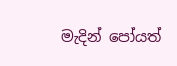මැදින් පෝයත්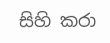සිහි කරා